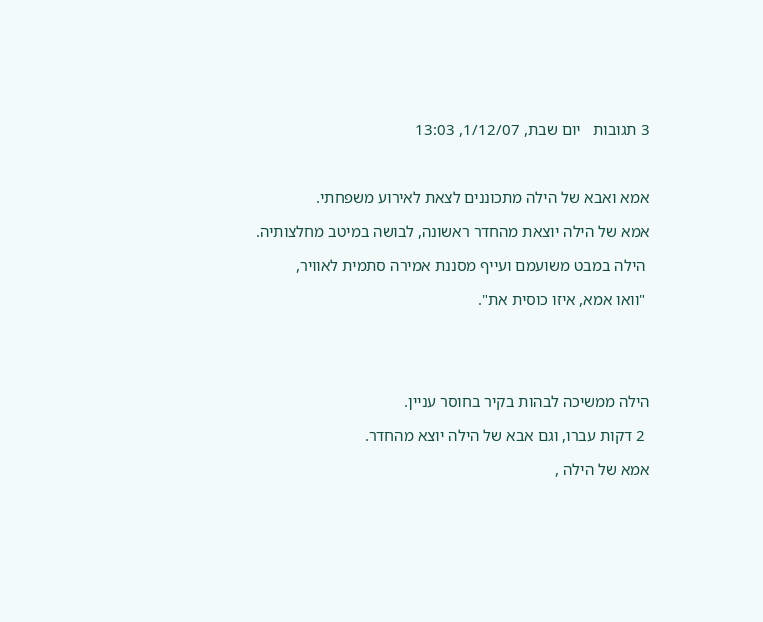3 תגובות   יום שבת, 1/12/07, 13:03



אמא ואבא של הילה מתכוננים לצאת לאירוע משפחתי.

אמא של הילה יוצאת מהחדר ראשונה, לבושה במיטב מחלצותיה.

 הילה במבט משועמם ועייף מסננת אמירה סתמית לאוויר,

 "וואו אמא, איזו כוסית את".





הילה ממשיכה לבהות בקיר בחוסר עניין.

 2 דקות עברו, וגם אבא של הילה יוצא מהחדר.

אמא של הילה ,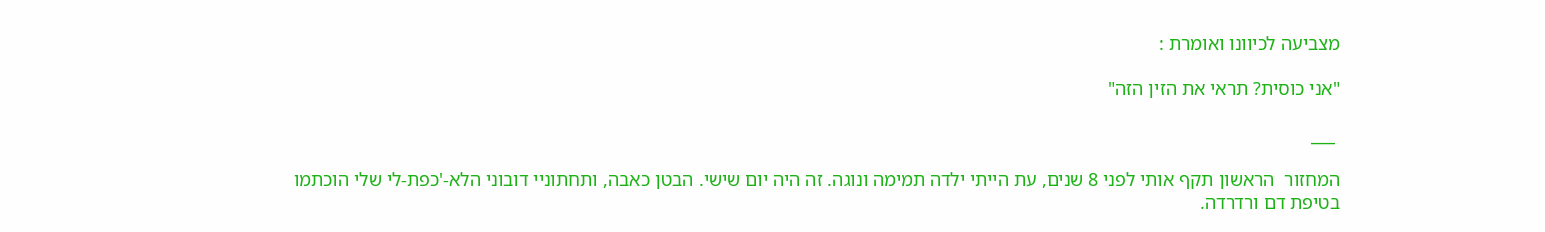מצביעה לכיוונו ואומרת :

"אני כוסית? תראי את הזין הזה"

 ___

המחזור  הראשון תקף אותי לפני 8 שנים, עת הייתי ילדה תמימה ונוגה. זה היה יום שישי. הבטן כאבה, ותחתוניי דובוני הלא-'כפת-לי שלי הוכתמו בטיפת דם ורדרדה.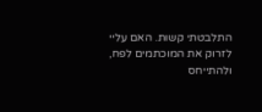התלבטתי קשות. האם עליי לזרוק את המוכתמים לפח, ולהתייחס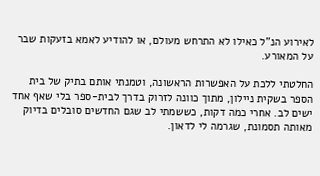לאירוע הנ"ל כאילו לא התרחש מעולם, או להודיע לאמא בזעקות שבר על המאורע.

החלטתי ללכת על האפשרות הראשונה, וטמנתי אותם בתיק של בית הספר בשקית ניילון, מתוך כוונה לזרוק בדרך לבית-ספר בלי שאף אחד ישים לב. אחרי כמה דקות, כששמתי לב שגם החדשים סובלים בדיוק מאותה תסמונת, שגרמה לי לדאון.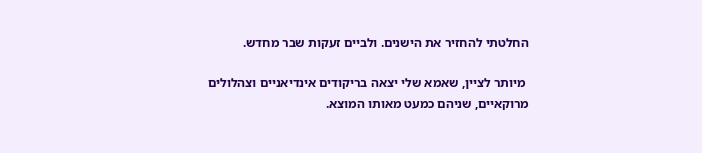החלטתי להחזיר את הישנים. ולביים זעקות שבר מחדש.

 מיותר לציין, שאמא שלי יצאה בריקודים אינדיאניים וצהלולים מרוקאיים, שניהם כמעט מאותו המוצא.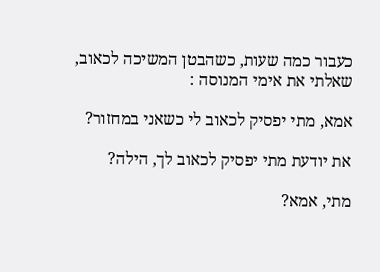כעבור כמה שעות, כשהבטן המשיכה לכאוב, שאלתי את אימי המנוסה :

אמא, מתי יפסיק לכאוב לי כשאני במחזור?

את יודעת מתי יפסיק לכאוב לך, הילה?

מתי, אמא?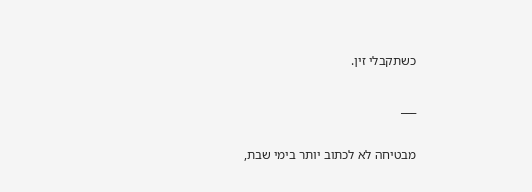כשתקבלי זין.

___

מבטיחה לא לכתוב יותר בימי שבת,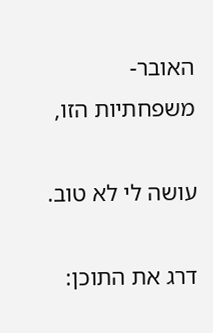האובר-משפחתיות הזו,

עושה לי לא טוב.

דרג את התוכן: